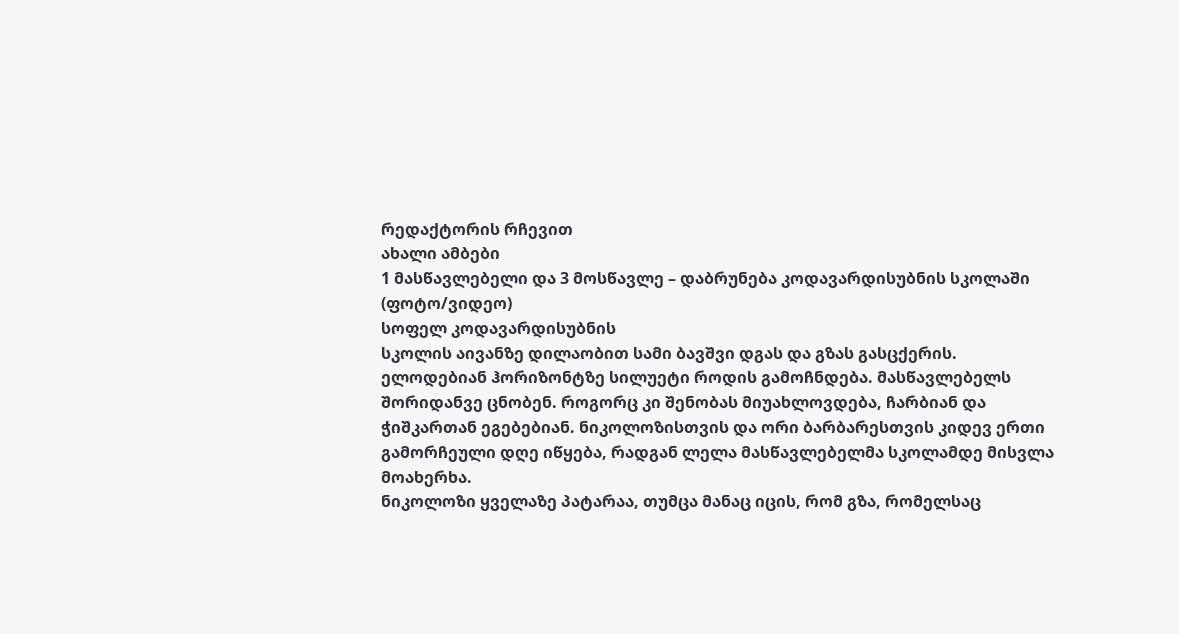რედაქტორის რჩევით
ახალი ამბები
1 მასწავლებელი და 3 მოსწავლე – დაბრუნება კოდავარდისუბნის სკოლაში (ფოტო/ვიდეო)
სოფელ კოდავარდისუბნის
სკოლის აივანზე დილაობით სამი ბავშვი დგას და გზას გასცქერის.
ელოდებიან ჰორიზონტზე სილუეტი როდის გამოჩნდება. მასწავლებელს
შორიდანვე ცნობენ. როგორც კი შენობას მიუახლოვდება, ჩარბიან და
ჭიშკართან ეგებებიან. ნიკოლოზისთვის და ორი ბარბარესთვის კიდევ ერთი
გამორჩეული დღე იწყება, რადგან ლელა მასწავლებელმა სკოლამდე მისვლა
მოახერხა.
ნიკოლოზი ყველაზე პატარაა, თუმცა მანაც იცის, რომ გზა, რომელსაც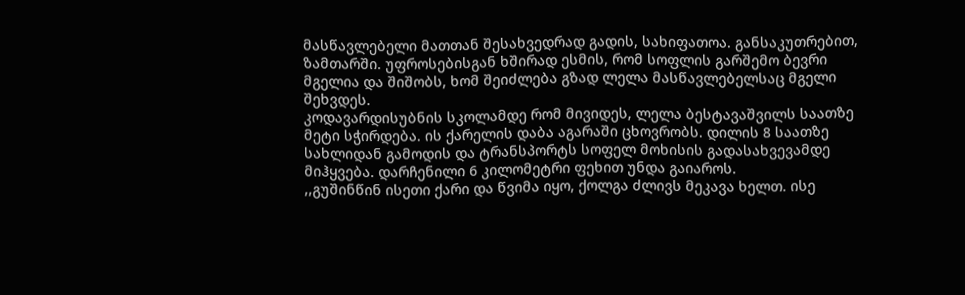მასწავლებელი მათთან შესახვედრად გადის, სახიფათოა. განსაკუთრებით, ზამთარში. უფროსებისგან ხშირად ესმის, რომ სოფლის გარშემო ბევრი მგელია და შიშობს, ხომ შეიძლება გზად ლელა მასწავლებელსაც მგელი შეხვდეს.
კოდავარდისუბნის სკოლამდე რომ მივიდეს, ლელა ბესტავაშვილს საათზე მეტი სჭირდება. ის ქარელის დაბა აგარაში ცხოვრობს. დილის 8 საათზე სახლიდან გამოდის და ტრანსპორტს სოფელ მოხისის გადასახვევამდე მიჰყვება. დარჩენილი 6 კილომეტრი ფეხით უნდა გაიაროს.
,,გუშინწინ ისეთი ქარი და წვიმა იყო, ქოლგა ძლივს მეკავა ხელთ. ისე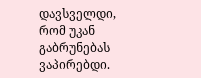დავსველდი, რომ უკან გაბრუნებას ვაპირებდი.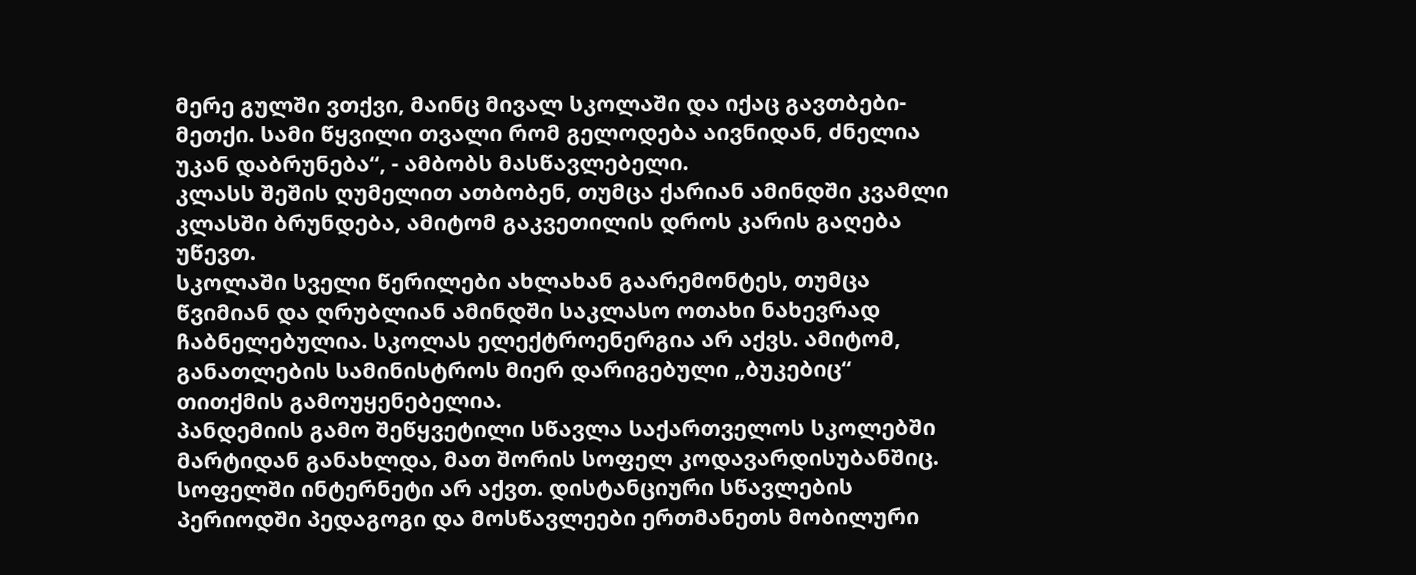მერე გულში ვთქვი, მაინც მივალ სკოლაში და იქაც გავთბები-მეთქი. სამი წყვილი თვალი რომ გელოდება აივნიდან, ძნელია უკან დაბრუნება“, - ამბობს მასწავლებელი.
კლასს შეშის ღუმელით ათბობენ, თუმცა ქარიან ამინდში კვამლი კლასში ბრუნდება, ამიტომ გაკვეთილის დროს კარის გაღება უწევთ.
სკოლაში სველი წერილები ახლახან გაარემონტეს, თუმცა წვიმიან და ღრუბლიან ამინდში საკლასო ოთახი ნახევრად ჩაბნელებულია. სკოლას ელექტროენერგია არ აქვს. ამიტომ, განათლების სამინისტროს მიერ დარიგებული „ბუკებიც“ თითქმის გამოუყენებელია.
პანდემიის გამო შეწყვეტილი სწავლა საქართველოს სკოლებში მარტიდან განახლდა, მათ შორის სოფელ კოდავარდისუბანშიც.
სოფელში ინტერნეტი არ აქვთ. დისტანციური სწავლების პერიოდში პედაგოგი და მოსწავლეები ერთმანეთს მობილური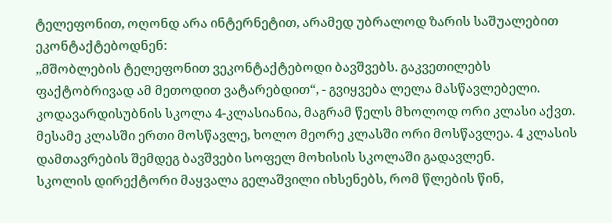ტელეფონით, ოღონდ არა ინტერნეტით, არამედ უბრალოდ ზარის საშუალებით ეკონტაქტებოდნენ:
,,მშობლების ტელეფონით ვეკონტაქტებოდი ბავშვებს. გაკვეთილებს ფაქტობრივად ამ მეთოდით ვატარებდით“, - გვიყვება ლელა მასწავლებელი.
კოდავარდისუბნის სკოლა 4-კლასიანია, მაგრამ წელს მხოლოდ ორი კლასი აქვთ. მესამე კლასში ერთი მოსწავლე, ხოლო მეორე კლასში ორი მოსწავლეა. 4 კლასის დამთავრების შემდეგ ბავშვები სოფელ მოხისის სკოლაში გადავლენ.
სკოლის დირექტორი მაყვალა გელაშვილი იხსენებს, რომ წლების წინ,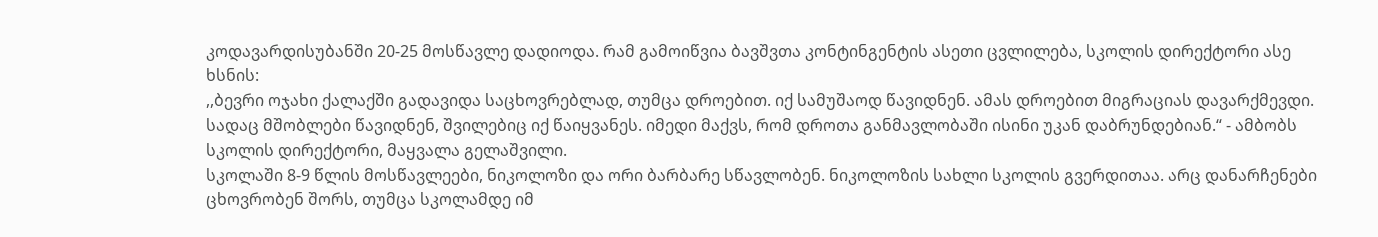კოდავარდისუბანში 20-25 მოსწავლე დადიოდა. რამ გამოიწვია ბავშვთა კონტინგენტის ასეთი ცვლილება, სკოლის დირექტორი ასე ხსნის:
,,ბევრი ოჯახი ქალაქში გადავიდა საცხოვრებლად, თუმცა დროებით. იქ სამუშაოდ წავიდნენ. ამას დროებით მიგრაციას დავარქმევდი. სადაც მშობლები წავიდნენ, შვილებიც იქ წაიყვანეს. იმედი მაქვს, რომ დროთა განმავლობაში ისინი უკან დაბრუნდებიან.“ - ამბობს სკოლის დირექტორი, მაყვალა გელაშვილი.
სკოლაში 8-9 წლის მოსწავლეები, ნიკოლოზი და ორი ბარბარე სწავლობენ. ნიკოლოზის სახლი სკოლის გვერდითაა. არც დანარჩენები ცხოვრობენ შორს, თუმცა სკოლამდე იმ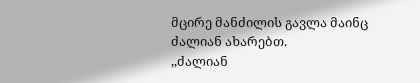მცირე მანძილის გავლა მაინც ძალიან ახარებთ.
,,ძალიან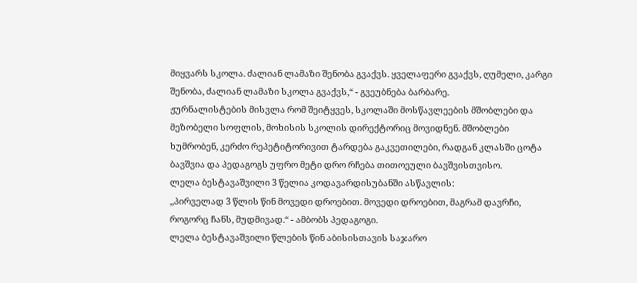მიყვარს სკოლა. ძალიან ლამაზი შენობა გვაქვს. ყველაფერი გვაქვს, ღუმელი, კარგი შენობა, ძალიან ლამაზი სკოლა გვაქვს,“ - გვეუბნება ბარბარე.
ჟურნალისტების მისვლა რომ შეიტყვეს, სკოლაში მოსწავლეების მშობლები და მეზობელი სოფლის, მოხისის სკოლის დირექტორიც მოვიდნენ. მშობლები ხუმრობენ, კერძო რეპეტიტორივით ტარდება გაკვეთილები, რადგან კლასში ცოტა ბავშვია და პედაგოგს უფრო მეტი დრო რჩება თითოეული ბავშვისთვისო.
ლელა ბესტავაშვილი 3 წელია კოდავარდისუბანში ასწავლის:
,,პირველად 3 წლის წინ მოვედი დროებით. მოვედი დროებით, მაგრამ დავრჩი, როგორც ჩანს, მუდმივად.“ - ამბობს პედაგოგი.
ლელა ბესტავაშვილი წლების წინ აბისისთავის საჯარო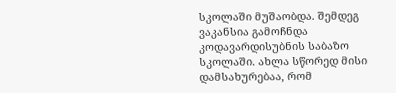სკოლაში მუშაობდა. შემდეგ ვაკანსია გამოჩნდა კოდავარდისუბნის საბაზო სკოლაში. ახლა სწორედ მისი დამსახურებაა, რომ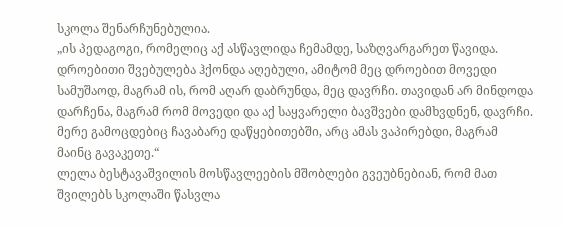სკოლა შენარჩუნებულია.
„ის პედაგოგი, რომელიც აქ ასწავლიდა ჩემამდე, საზღვარგარეთ წავიდა. დროებითი შვებულება ჰქონდა აღებული, ამიტომ მეც დროებით მოვედი სამუშაოდ, მაგრამ ის, რომ აღარ დაბრუნდა, მეც დავრჩი. თავიდან არ მინდოდა დარჩენა, მაგრამ რომ მოვედი და აქ საყვარელი ბავშვები დამხვდნენ, დავრჩი. მერე გამოცდებიც ჩავაბარე დაწყებითებში, არც ამას ვაპირებდი, მაგრამ მაინც გავაკეთე.“
ლელა ბესტავაშვილის მოსწავლეების მშობლები გვეუბნებიან, რომ მათ შვილებს სკოლაში წასვლა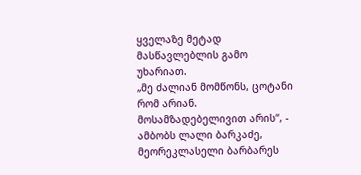ყველაზე მეტად მასწავლებლის გამო უხარიათ.
„მე ძალიან მომწონს, ცოტანი რომ არიან. მოსამზადებელივით არის“, - ამბობს ლალი ბარკაძე, მეორეკლასელი ბარბარეს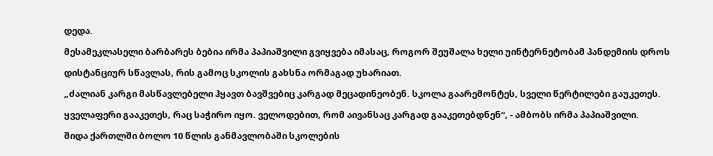დედა.
მესამეკლასელი ბარბარეს ბებია ირმა პაპიაშვილი გვიყვება იმასაც, როგორ შეუშალა ხელი უინტერნეტობამ პანდემიის დროს დისტანციურ სწავლას, რის გამოც სკოლის გახსნა ორმაგად უხარიათ.
„ძალიან კარგი მასწავლებელი ჰყავთ ბავშვებიც კარგად მეცადინეობენ. სკოლა გაარემონტეს, სველი წერტილები გაუკეთეს. ყველაფერი გააკეთეს, რაც საჭირო იყო. ველოდებით, რომ აივანსაც კარგად გააკეთებდნენ“, - ამბობს ირმა პაპიაშვილი.
შიდა ქართლში ბოლო 10 წლის განმავლობაში სკოლების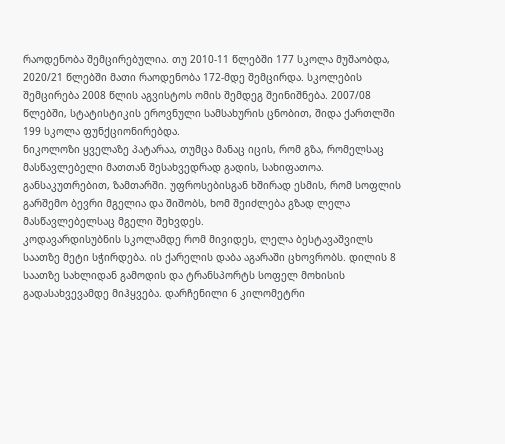რაოდენობა შემცირებულია. თუ 2010-11 წლებში 177 სკოლა მუშაობდა, 2020/21 წლებში მათი რაოდენობა 172-მდე შემცირდა. სკოლების შემცირება 2008 წლის აგვისტოს ომის შემდეგ შეინიშნება. 2007/08 წლებში, სტატისტიკის ეროვნული სამსახურის ცნობით, შიდა ქართლში 199 სკოლა ფუნქციონირებდა.
ნიკოლოზი ყველაზე პატარაა, თუმცა მანაც იცის, რომ გზა, რომელსაც მასწავლებელი მათთან შესახვედრად გადის, სახიფათოა. განსაკუთრებით, ზამთარში. უფროსებისგან ხშირად ესმის, რომ სოფლის გარშემო ბევრი მგელია და შიშობს, ხომ შეიძლება გზად ლელა მასწავლებელსაც მგელი შეხვდეს.
კოდავარდისუბნის სკოლამდე რომ მივიდეს, ლელა ბესტავაშვილს საათზე მეტი სჭირდება. ის ქარელის დაბა აგარაში ცხოვრობს. დილის 8 საათზე სახლიდან გამოდის და ტრანსპორტს სოფელ მოხისის გადასახვევამდე მიჰყვება. დარჩენილი 6 კილომეტრი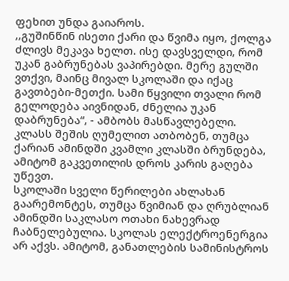ფეხით უნდა გაიაროს.
,,გუშინწინ ისეთი ქარი და წვიმა იყო, ქოლგა ძლივს მეკავა ხელთ. ისე დავსველდი, რომ უკან გაბრუნებას ვაპირებდი. მერე გულში ვთქვი, მაინც მივალ სკოლაში და იქაც გავთბები-მეთქი. სამი წყვილი თვალი რომ გელოდება აივნიდან, ძნელია უკან დაბრუნება“, - ამბობს მასწავლებელი.
კლასს შეშის ღუმელით ათბობენ, თუმცა ქარიან ამინდში კვამლი კლასში ბრუნდება, ამიტომ გაკვეთილის დროს კარის გაღება უწევთ.
სკოლაში სველი წერილები ახლახან გაარემონტეს, თუმცა წვიმიან და ღრუბლიან ამინდში საკლასო ოთახი ნახევრად ჩაბნელებულია. სკოლას ელექტროენერგია არ აქვს. ამიტომ, განათლების სამინისტროს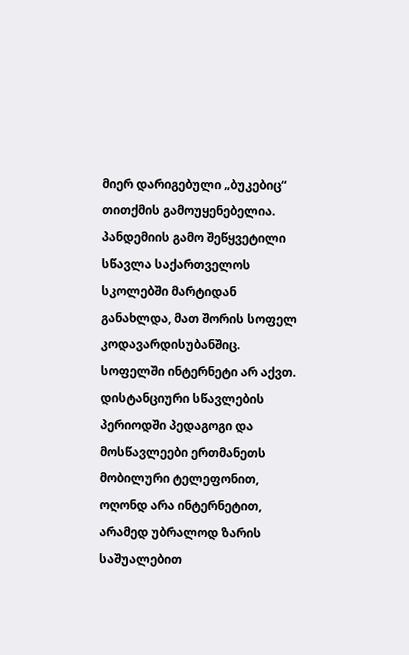მიერ დარიგებული „ბუკებიც“ თითქმის გამოუყენებელია.
პანდემიის გამო შეწყვეტილი სწავლა საქართველოს სკოლებში მარტიდან განახლდა, მათ შორის სოფელ კოდავარდისუბანშიც.
სოფელში ინტერნეტი არ აქვთ. დისტანციური სწავლების პერიოდში პედაგოგი და მოსწავლეები ერთმანეთს მობილური ტელეფონით, ოღონდ არა ინტერნეტით, არამედ უბრალოდ ზარის საშუალებით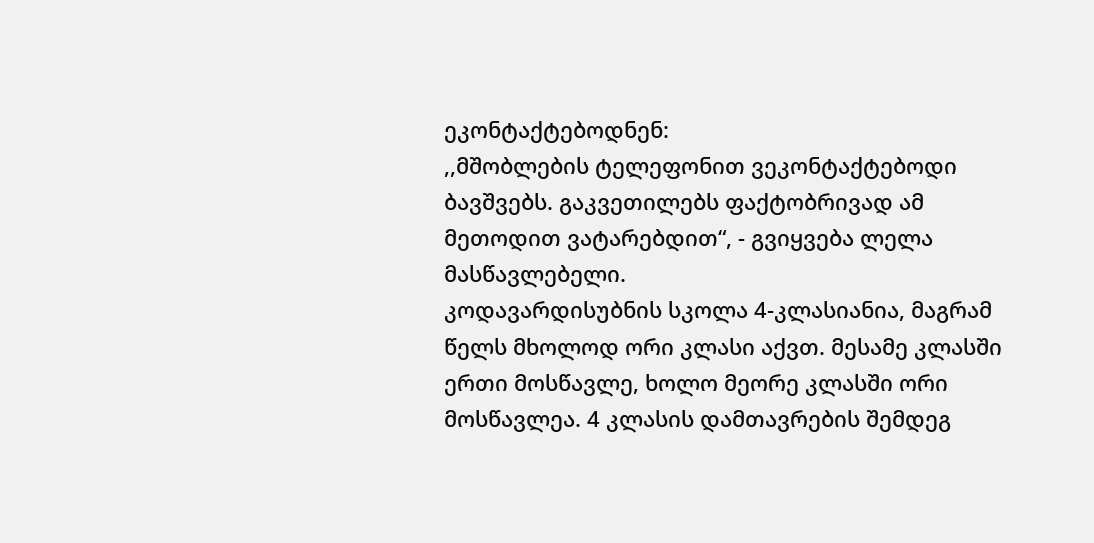ეკონტაქტებოდნენ:
,,მშობლების ტელეფონით ვეკონტაქტებოდი ბავშვებს. გაკვეთილებს ფაქტობრივად ამ მეთოდით ვატარებდით“, - გვიყვება ლელა მასწავლებელი.
კოდავარდისუბნის სკოლა 4-კლასიანია, მაგრამ წელს მხოლოდ ორი კლასი აქვთ. მესამე კლასში ერთი მოსწავლე, ხოლო მეორე კლასში ორი მოსწავლეა. 4 კლასის დამთავრების შემდეგ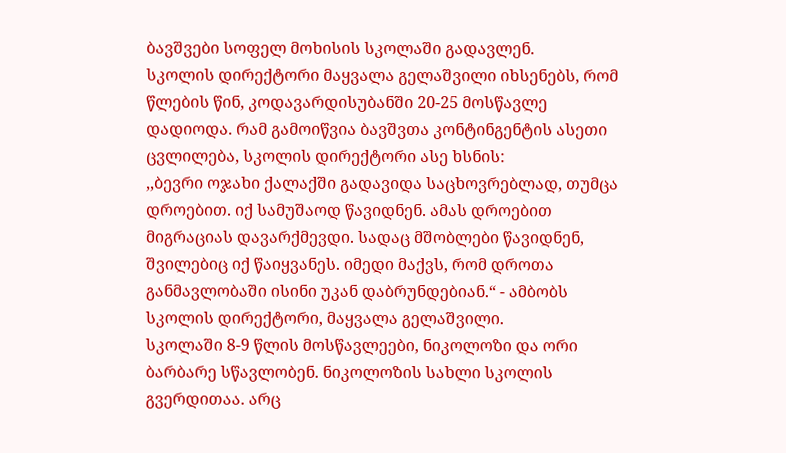ბავშვები სოფელ მოხისის სკოლაში გადავლენ.
სკოლის დირექტორი მაყვალა გელაშვილი იხსენებს, რომ წლების წინ, კოდავარდისუბანში 20-25 მოსწავლე დადიოდა. რამ გამოიწვია ბავშვთა კონტინგენტის ასეთი ცვლილება, სკოლის დირექტორი ასე ხსნის:
,,ბევრი ოჯახი ქალაქში გადავიდა საცხოვრებლად, თუმცა დროებით. იქ სამუშაოდ წავიდნენ. ამას დროებით მიგრაციას დავარქმევდი. სადაც მშობლები წავიდნენ, შვილებიც იქ წაიყვანეს. იმედი მაქვს, რომ დროთა განმავლობაში ისინი უკან დაბრუნდებიან.“ - ამბობს სკოლის დირექტორი, მაყვალა გელაშვილი.
სკოლაში 8-9 წლის მოსწავლეები, ნიკოლოზი და ორი ბარბარე სწავლობენ. ნიკოლოზის სახლი სკოლის გვერდითაა. არც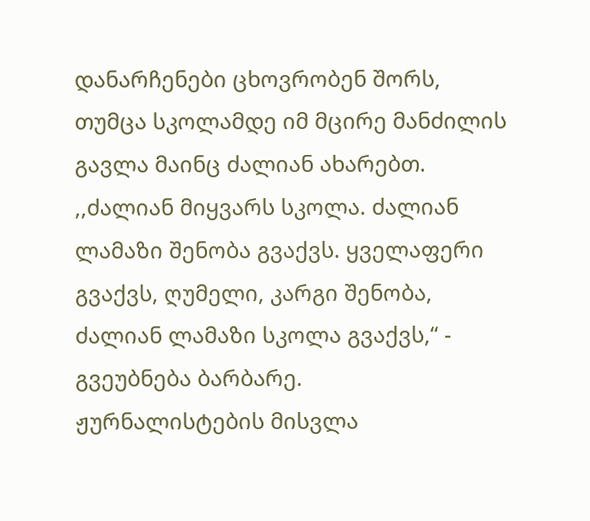დანარჩენები ცხოვრობენ შორს, თუმცა სკოლამდე იმ მცირე მანძილის გავლა მაინც ძალიან ახარებთ.
,,ძალიან მიყვარს სკოლა. ძალიან ლამაზი შენობა გვაქვს. ყველაფერი გვაქვს, ღუმელი, კარგი შენობა, ძალიან ლამაზი სკოლა გვაქვს,“ - გვეუბნება ბარბარე.
ჟურნალისტების მისვლა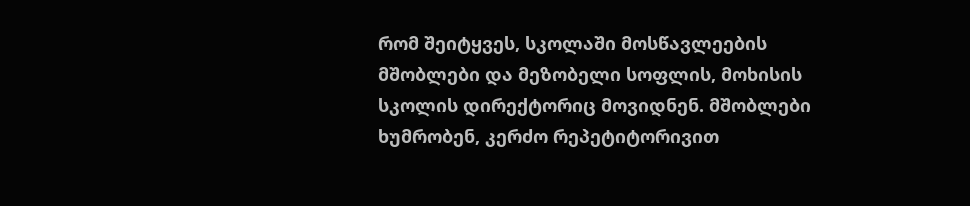რომ შეიტყვეს, სკოლაში მოსწავლეების მშობლები და მეზობელი სოფლის, მოხისის სკოლის დირექტორიც მოვიდნენ. მშობლები ხუმრობენ, კერძო რეპეტიტორივით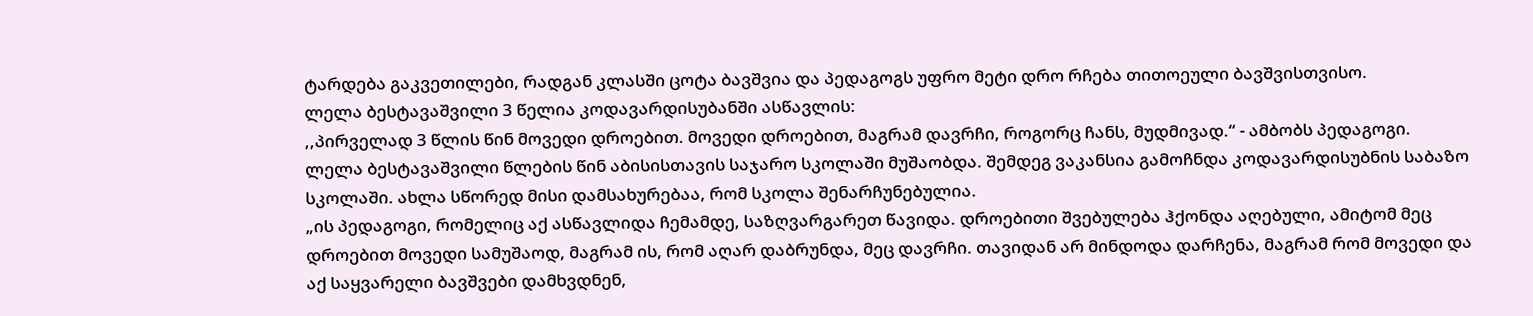ტარდება გაკვეთილები, რადგან კლასში ცოტა ბავშვია და პედაგოგს უფრო მეტი დრო რჩება თითოეული ბავშვისთვისო.
ლელა ბესტავაშვილი 3 წელია კოდავარდისუბანში ასწავლის:
,,პირველად 3 წლის წინ მოვედი დროებით. მოვედი დროებით, მაგრამ დავრჩი, როგორც ჩანს, მუდმივად.“ - ამბობს პედაგოგი.
ლელა ბესტავაშვილი წლების წინ აბისისთავის საჯარო სკოლაში მუშაობდა. შემდეგ ვაკანსია გამოჩნდა კოდავარდისუბნის საბაზო სკოლაში. ახლა სწორედ მისი დამსახურებაა, რომ სკოლა შენარჩუნებულია.
„ის პედაგოგი, რომელიც აქ ასწავლიდა ჩემამდე, საზღვარგარეთ წავიდა. დროებითი შვებულება ჰქონდა აღებული, ამიტომ მეც დროებით მოვედი სამუშაოდ, მაგრამ ის, რომ აღარ დაბრუნდა, მეც დავრჩი. თავიდან არ მინდოდა დარჩენა, მაგრამ რომ მოვედი და აქ საყვარელი ბავშვები დამხვდნენ,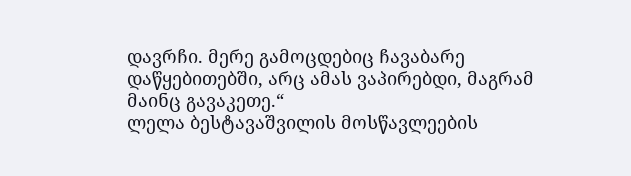დავრჩი. მერე გამოცდებიც ჩავაბარე დაწყებითებში, არც ამას ვაპირებდი, მაგრამ მაინც გავაკეთე.“
ლელა ბესტავაშვილის მოსწავლეების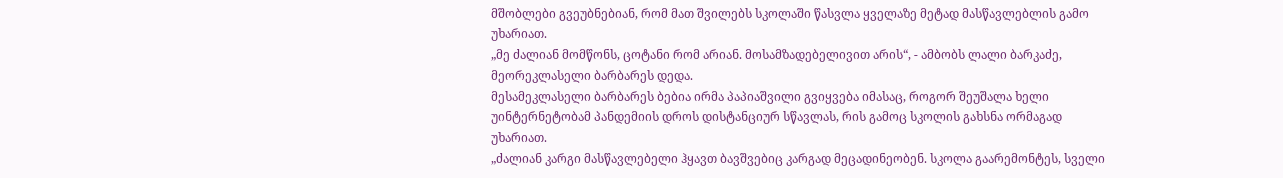მშობლები გვეუბნებიან, რომ მათ შვილებს სკოლაში წასვლა ყველაზე მეტად მასწავლებლის გამო უხარიათ.
„მე ძალიან მომწონს, ცოტანი რომ არიან. მოსამზადებელივით არის“, - ამბობს ლალი ბარკაძე, მეორეკლასელი ბარბარეს დედა.
მესამეკლასელი ბარბარეს ბებია ირმა პაპიაშვილი გვიყვება იმასაც, როგორ შეუშალა ხელი უინტერნეტობამ პანდემიის დროს დისტანციურ სწავლას, რის გამოც სკოლის გახსნა ორმაგად უხარიათ.
„ძალიან კარგი მასწავლებელი ჰყავთ ბავშვებიც კარგად მეცადინეობენ. სკოლა გაარემონტეს, სველი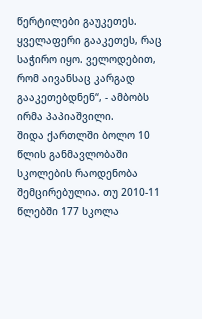წერტილები გაუკეთეს. ყველაფერი გააკეთეს, რაც საჭირო იყო. ველოდებით, რომ აივანსაც კარგად გააკეთებდნენ“, - ამბობს ირმა პაპიაშვილი.
შიდა ქართლში ბოლო 10 წლის განმავლობაში სკოლების რაოდენობა შემცირებულია. თუ 2010-11 წლებში 177 სკოლა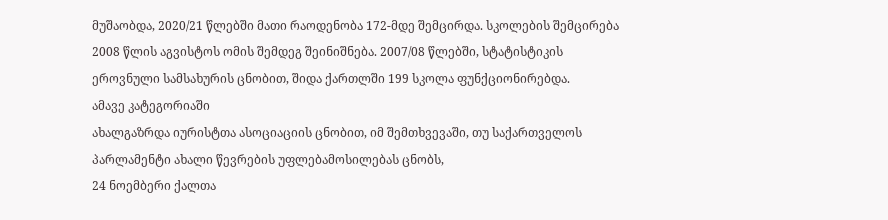მუშაობდა, 2020/21 წლებში მათი რაოდენობა 172-მდე შემცირდა. სკოლების შემცირება 2008 წლის აგვისტოს ომის შემდეგ შეინიშნება. 2007/08 წლებში, სტატისტიკის ეროვნული სამსახურის ცნობით, შიდა ქართლში 199 სკოლა ფუნქციონირებდა.
ამავე კატეგორიაში
ახალგაზრდა იურისტთა ასოციაციის ცნობით, იმ შემთხვევაში, თუ საქართველოს პარლამენტი ახალი წევრების უფლებამოსილებას ცნობს,
24 ნოემბერი ქალთა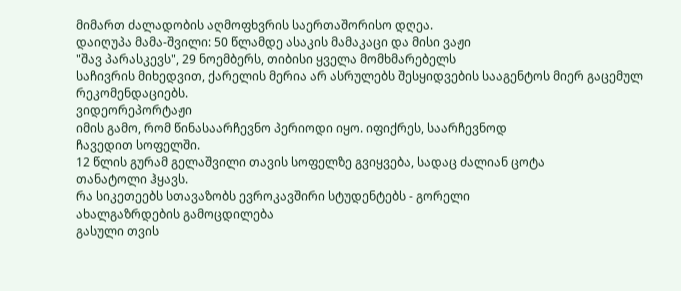მიმართ ძალადობის აღმოფხვრის საერთაშორისო დღეა.
დაიღუპა მამა-შვილი: 50 წლამდე ასაკის მამაკაცი და მისი ვაჟი
"შავ პარასკევს", 29 ნოემბერს, თიბისი ყველა მომხმარებელს
საჩივრის მიხედვით, ქარელის მერია არ ასრულებს შესყიდვების სააგენტოს მიერ გაცემულ რეკომენდაციებს.
ვიდეორეპორტაჟი
იმის გამო, რომ წინასაარჩევნო პერიოდი იყო. იფიქრეს, საარჩევნოდ
ჩავედით სოფელში.
12 წლის გურამ გელაშვილი თავის სოფელზე გვიყვება, სადაც ძალიან ცოტა
თანატოლი ჰყავს.
რა სიკეთეებს სთავაზობს ევროკავშირი სტუდენტებს - გორელი
ახალგაზრდების გამოცდილება
გასული თვის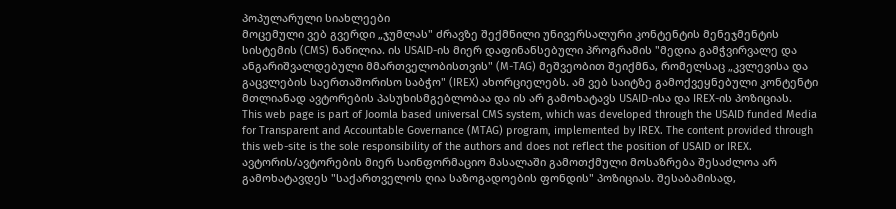პოპულარული სიახლეები
მოცემული ვებ გვერდი „ჯუმლას" ძრავზე შექმნილი უნივერსალური კონტენტის მენეჯმენტის სისტემის (CMS) ნაწილია. ის USAID-ის მიერ დაფინანსებული პროგრამის "მედია გამჭვირვალე და ანგარიშვალდებული მმართველობისთვის" (M-TAG) მეშვეობით შეიქმნა, რომელსაც „კვლევისა და გაცვლების საერთაშორისო საბჭო" (IREX) ახორციელებს. ამ ვებ საიტზე გამოქვეყნებული კონტენტი მთლიანად ავტორების პასუხისმგებლობაა და ის არ გამოხატავს USAID-ისა და IREX-ის პოზიციას.
This web page is part of Joomla based universal CMS system, which was developed through the USAID funded Media for Transparent and Accountable Governance (MTAG) program, implemented by IREX. The content provided through this web-site is the sole responsibility of the authors and does not reflect the position of USAID or IREX.
ავტორის/ავტორების მიერ საინფორმაციო მასალაში გამოთქმული მოსაზრება შესაძლოა არ გამოხატავდეს "საქართველოს ღია საზოგადოების ფონდის" პოზიციას. შესაბამისად,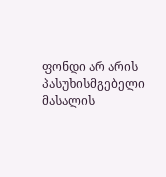ფონდი არ არის პასუხისმგებელი მასალის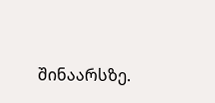შინაარსზე.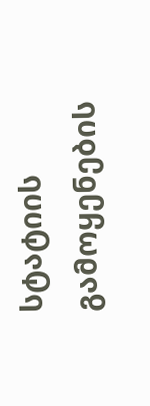სტატიის გამოყენების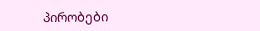პირობები